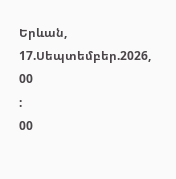Երևան, 17.Սեպտեմբեր.2026,
00
:
00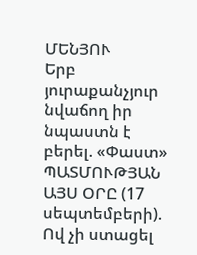ՄԵՆՅՈՒ
Երբ յուրաքանչյուր նվաճող իր նպաստն է բերել. «Փաստ» ՊԱՏՄՈՒԹՅԱՆ ԱՅՍ ՕՐԸ (17 սեպտեմբերի). Ով չի ստացել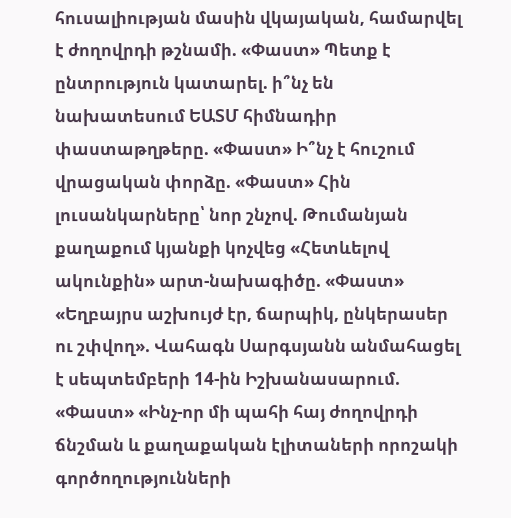հուսալիության մասին վկայական, համարվել է ժողովրդի թշնամի. «Փաստ» Պետք է ընտրություն կատարել. ի՞նչ են նախատեսում ԵԱՏՄ հիմնադիր փաստաթղթերը. «Փաստ» Ի՞նչ է հուշում վրացական փորձը. «Փաստ» Հին լուսանկարները՝ նոր շնչով. Թումանյան քաղաքում կյանքի կոչվեց «Հետևելով ակունքին» արտ-նախագիծը. «Փաստ» «Եղբայրս աշխույժ էր, ճարպիկ, ընկերասեր ու շփվող». Վահագն Սարգսյանն անմահացել է սեպտեմբերի 14-ին Իշխանասարում. «Փաստ» «Ինչ-որ մի պահի հայ ժողովրդի ճնշման և քաղաքական էլիտաների որոշակի գործողությունների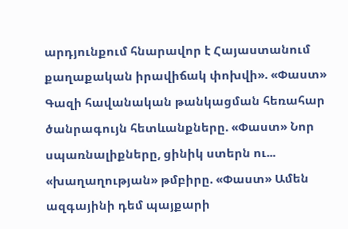արդյունքում հնարավոր է Հայաստանում քաղաքական իրավիճակ փոխվի». «Փաստ» Գազի հավանական թանկացման հեռահար ծանրագույն հետևանքները. «Փաստ» Նոր սպառնալիքները, ցինիկ ստերն ու... «խաղաղության» թմբիրը. «Փաստ» Ամեն ազգայինի դեմ պայքարի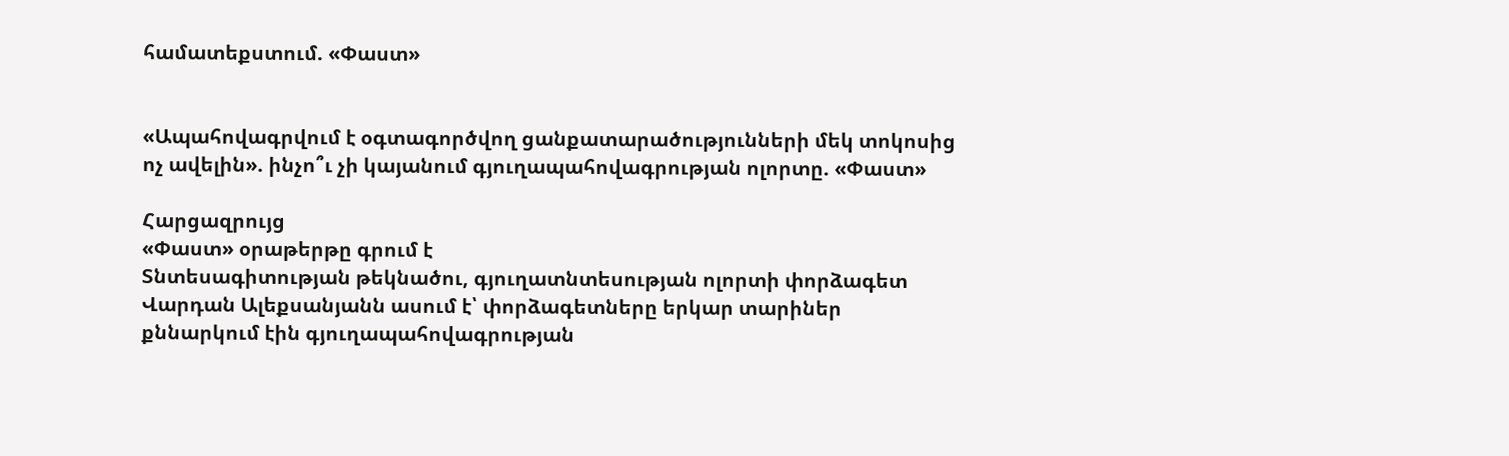համատեքստում. «Փաստ»


«Ապահովագրվում է օգտագործվող ցանքատարածությունների մեկ տոկոսից ոչ ավելին». ինչո՞ւ չի կայանում գյուղապահովագրության ոլորտը. «Փաստ»

Հարցազրույց
«Փաստ» օրաթերթը գրում է
Տնտեսագիտության թեկնածու, գյուղատնտեսության ոլորտի փորձագետ Վարդան Ալեքսանյանն ասում է՝ փորձագետները երկար տարիներ քննարկում էին գյուղապահովագրության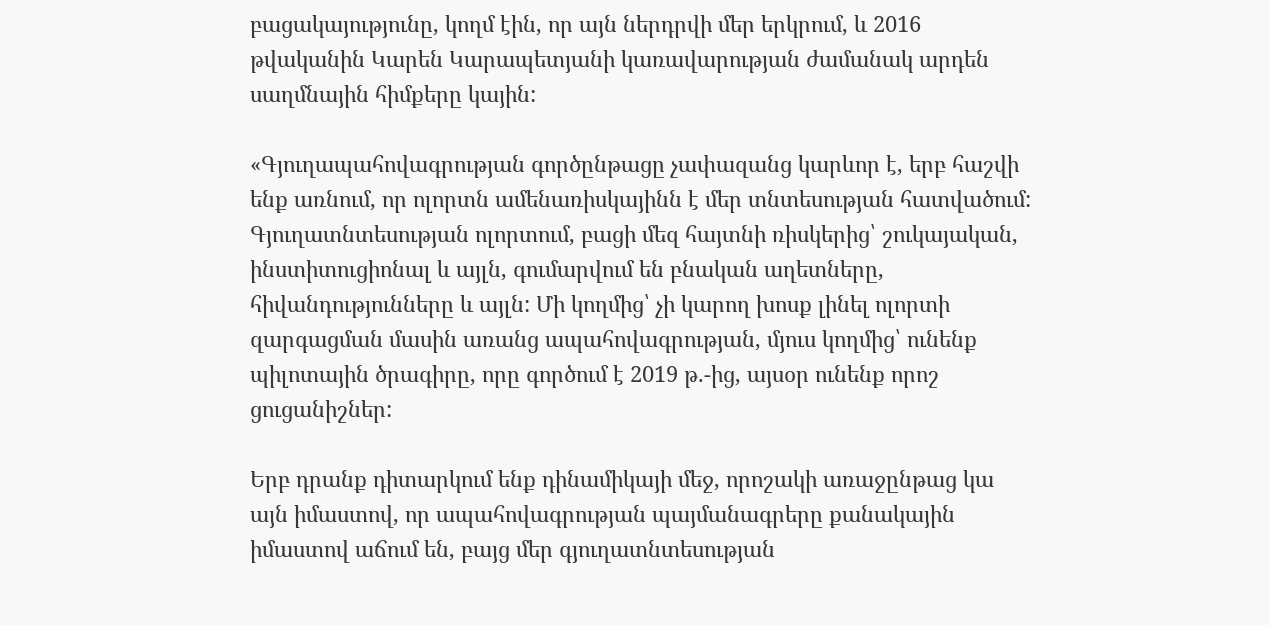բացակայությունը, կողմ էին, որ այն ներդրվի մեր երկրում, և 2016 թվականին Կարեն Կարապետյանի կառավարության ժամանակ արդեն սաղմնային հիմքերը կային:

«Գյուղապահովագրության գործընթացը չափազանց կարևոր է, երբ հաշվի ենք առնում, որ ոլորտն ամենառիսկայինն է մեր տնտեսության հատվածում: Գյուղատնտեսության ոլորտում, բացի մեզ հայտնի ռիսկերից՝ շուկայական, ինստիտուցիոնալ և այլն, գումարվում են բնական աղետները, հիվանդությունները և այլն: Մի կողմից՝ չի կարող խոսք լինել ոլորտի զարգացման մասին առանց ապահովագրության, մյուս կողմից՝ ունենք պիլոտային ծրագիրը, որը գործում է 2019 թ.-ից, այսօր ունենք որոշ ցուցանիշներ:

Երբ դրանք դիտարկում ենք դինամիկայի մեջ, որոշակի առաջընթաց կա այն իմաստով, որ ապահովագրության պայմանագրերը քանակային իմաստով աճում են, բայց մեր գյուղատնտեսության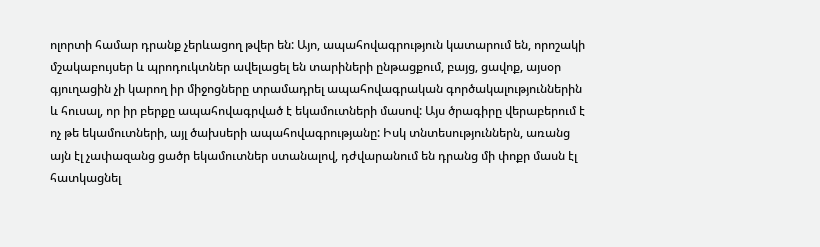ոլորտի համար դրանք չերևացող թվեր են: Այո, ապահովագրություն կատարում են, որոշակի մշակաբույսեր և պրոդուկտներ ավելացել են տարիների ընթացքում, բայց, ցավոք, այսօր գյուղացին չի կարող իր միջոցները տրամադրել ապահովագրական գործակալություններին և հուսալ, որ իր բերքը ապահովագրված է եկամուտների մասով: Այս ծրագիրը վերաբերում է ոչ թե եկամուտների, այլ ծախսերի ապահովագրությանը: Իսկ տնտեսություններն, առանց այն էլ չափազանց ցածր եկամուտներ ստանալով, դժվարանում են դրանց մի փոքր մասն էլ հատկացնել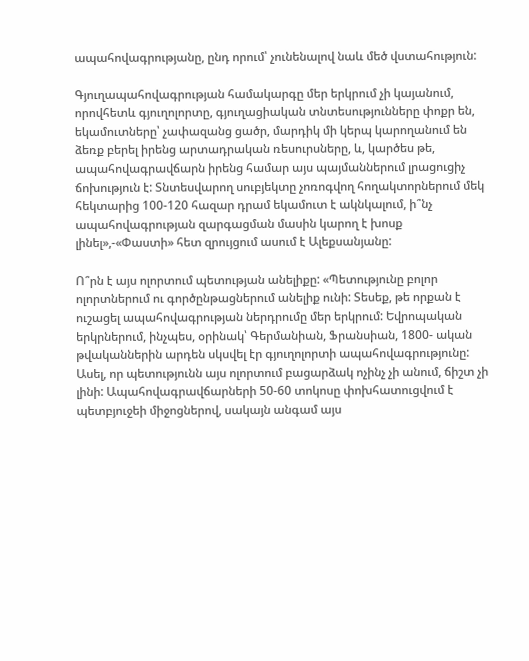ապահովագրությանը, ընդ որում՝ չունենալով նաև մեծ վստահություն:

Գյուղապահովագրության համակարգը մեր երկրում չի կայանում, որովհետև գյուղոլորտը, գյուղացիական տնտեսությունները փոքր են, եկամուտները՝ չափազանց ցածր, մարդիկ մի կերպ կարողանում են ձեռք բերել իրենց արտադրական ռեսուրսները, և, կարծես թե, ապահովագրավճարն իրենց համար այս պայմաններում լրացուցիչ ճոխություն է: Տնտեսվարող սուբյեկտը չոռոգվող հողակտորներում մեկ հեկտարից 100-120 հազար դրամ եկամուտ է ակնկալում, ի՞նչ ապահովագրության զարգացման մասին կարող է խոսք լինել»,-«Փաստի» հետ զրույցում ասում է Ալեքսանյանը:

Ո՞րն է այս ոլորտում պետության անելիքը: «Պետությունը բոլոր ոլորտներում ու գործընթացներում անելիք ունի: Տեսեք, թե որքան է ուշացել ապահովագրության ներդրումը մեր երկրում: Եվրոպական երկրներում, ինչպես, օրինակ՝ Գերմանիան, Ֆրանսիան, 1800- ական թվականներին արդեն սկսվել էր գյուղոլորտի ապահովագրությունը: Ասել, որ պետությունն այս ոլորտում բացարձակ ոչինչ չի անում, ճիշտ չի լինի: Ապահովագրավճարների 50-60 տոկոսը փոխհատուցվում է պետբյուջեի միջոցներով, սակայն անգամ այս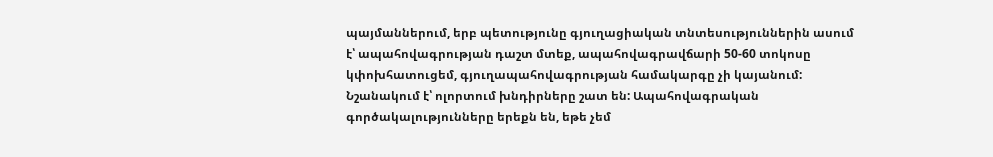պայմաններում, երբ պետությունը գյուղացիական տնտեսություններին ասում է՝ ապահովագրության դաշտ մտեք, ապահովագրավճարի 50-60 տոկոսը կփոխհատուցեմ, գյուղապահովագրության համակարգը չի կայանում: Նշանակում է՝ ոլորտում խնդիրները շատ են: Ապահովագրական գործակալությունները երեքն են, եթե չեմ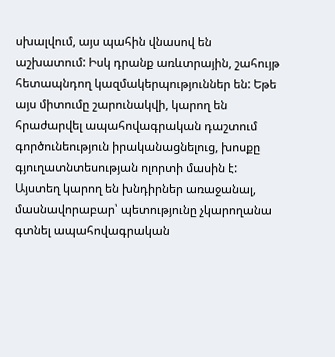սխալվում, այս պահին վնասով են աշխատում: Իսկ դրանք առևտրային, շահույթ հետապնդող կազմակերպություններ են: Եթե այս միտումը շարունակվի, կարող են հրաժարվել ապահովագրական դաշտում գործունեություն իրականացնելուց, խոսքը գյուղատնտեսության ոլորտի մասին է: Այստեղ կարող են խնդիրներ առաջանալ, մասնավորաբար՝ պետությունը չկարողանա գտնել ապահովագրական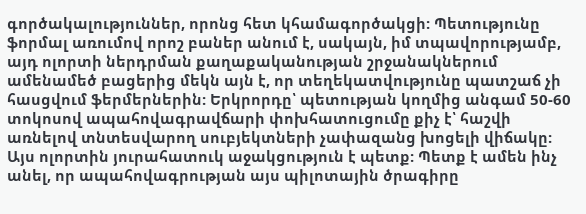գործակալություններ, որոնց հետ կհամագործակցի: Պետությունը ֆորմալ առումով որոշ բաներ անում է, սակայն, իմ տպավորությամբ, այդ ոլորտի ներդրման քաղաքականության շրջանակներում ամենամեծ բացերից մեկն այն է, որ տեղեկատվությունը պատշաճ չի հասցվում ֆերմերներին: Երկրորդը՝ պետության կողմից անգամ 50-60 տոկոսով ապահովագրավճարի փոխհատուցումը քիչ է՝ հաշվի առնելով տնտեսվարող սուբյեկտների չափազանց խոցելի վիճակը: Այս ոլորտին յուրահատուկ աջակցություն է պետք: Պետք է ամեն ինչ անել, որ ապահովագրության այս պիլոտային ծրագիրը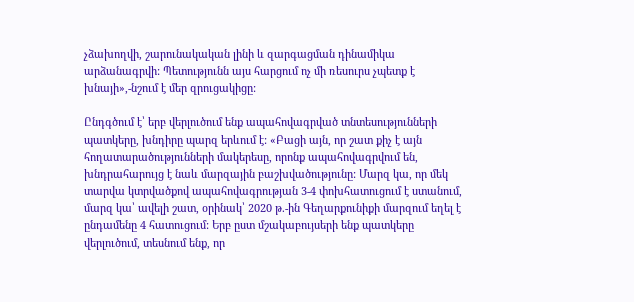չձախողվի, շարունակական լինի և զարգացման դինամիկա արձանագրվի: Պետությունն այս հարցում ոչ մի ռեսուրս չպետք է խնայի»,-նշում է մեր զրուցակիցը:

Ընդգծում է՝ երբ վերլուծում ենք ապահովագրված տնտեսությունների պատկերը, խնդիրը պարզ երևում է: «Բացի այն, որ շատ քիչ է այն հողատարածությունների մակերեսը, որոնք ապահովագրվում են, խնդրահարույց է նաև մարզային բաշխվածությունը: Մարզ կա, որ մեկ տարվա կտրվածքով ապահովագրության 3-4 փոխհատուցում է ստանում, մարզ կա՝ ավելի շատ, օրինակ՝ 2020 թ.-ին Գեղարքունիքի մարզում եղել է ընդամենը 4 հատուցում: Երբ ըստ մշակաբույսերի ենք պատկերը վերլուծում, տեսնում ենք, որ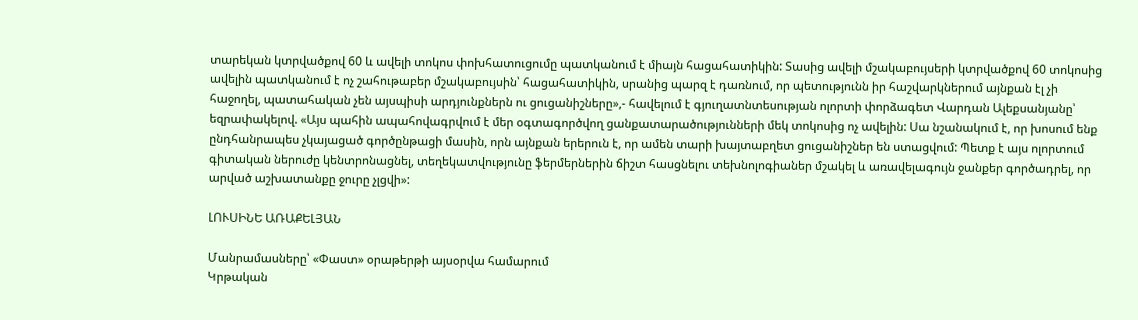տարեկան կտրվածքով 60 և ավելի տոկոս փոխհատուցումը պատկանում է միայն հացահատիկին: Տասից ավելի մշակաբույսերի կտրվածքով 60 տոկոսից ավելին պատկանում է ոչ շահութաբեր մշակաբույսին՝ հացահատիկին, սրանից պարզ է դառնում, որ պետությունն իր հաշվարկներում այնքան էլ չի հաջողել, պատահական չեն այսպիսի արդյունքներն ու ցուցանիշները»,- հավելում է գյուղատնտեսության ոլորտի փորձագետ Վարդան Ալեքսանյանը՝ եզրափակելով. «Այս պահին ապահովագրվում է մեր օգտագործվող ցանքատարածությունների մեկ տոկոսից ոչ ավելին: Սա նշանակում է, որ խոսում ենք ընդհանրապես չկայացած գործընթացի մասին, որն այնքան երերուն է, որ ամեն տարի խայտաբղետ ցուցանիշներ են ստացվում: Պետք է այս ոլորտում գիտական ներուժը կենտրոնացնել, տեղեկատվությունը ֆերմերներին ճիշտ հասցնելու տեխնոլոգիաներ մշակել և առավելագույն ջանքեր գործադրել, որ արված աշխատանքը ջուրը չլցվի»:

ԼՈՒՍԻՆԵ ԱՌԱՔԵԼՅԱՆ

Մանրամասները՝ «Փաստ» օրաթերթի այսօրվա համարում
Կրթական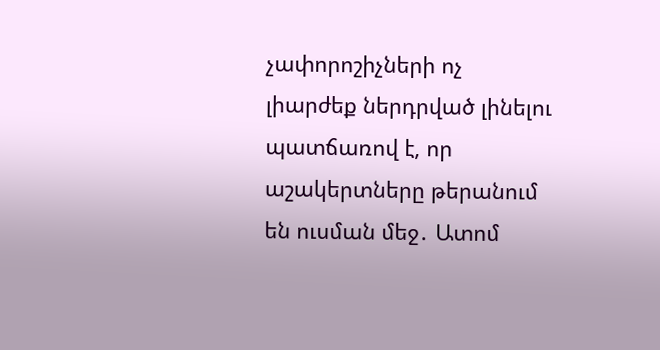չափորոշիչների ոչ լիարժեք ներդրված լինելու պատճառով է, որ աշակերտները թերանում են ուսման մեջ․ Ատոմ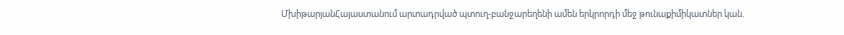ՄխիթարյանՀայաստանում արտադրված պտուղ-բանջարեղենի ամեն երկրորդի մեջ թունաքիմիկատներ կան.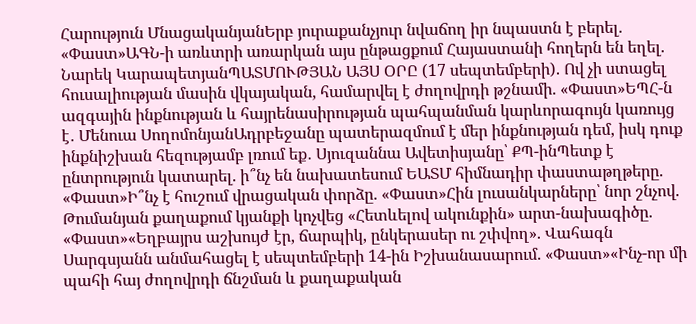Հարություն ՄնացականյանԵրբ յուրաքանչյուր նվաճող իր նպաստն է բերել. «Փաստ»ԱԳՆ-ի առևտրի առարկան այս ընթացքում Հայաստանի հողերն են եղել. Նարեկ ԿարապետյանՊԱՏՄՈՒԹՅԱՆ ԱՅՍ ՕՐԸ (17 սեպտեմբերի). Ով չի ստացել հուսալիության մասին վկայական, համարվել է ժողովրդի թշնամի. «Փաստ»ԵՊՀ-ն ազգային ինքնության և հայրենասիրության պահպանման կարևորագույն կառույց է․ Մենուա ՍողոմոնյանԱդրբեջանը պատերազմում է մեր ինքնության դեմ, իսկ դուք ինքնիշխան հեզությամբ լռում եք․ Սյուզաննա Ավետիսյանը՝ ՔՊ-ինՊետք է ընտրություն կատարել. ի՞նչ են նախատեսում ԵԱՏՄ հիմնադիր փաստաթղթերը. «Փաստ»Ի՞նչ է հուշում վրացական փորձը. «Փաստ»Հին լուսանկարները՝ նոր շնչով. Թումանյան քաղաքում կյանքի կոչվեց «Հետևելով ակունքին» արտ-նախագիծը. «Փաստ»«Եղբայրս աշխույժ էր, ճարպիկ, ընկերասեր ու շփվող». Վահագն Սարգսյանն անմահացել է սեպտեմբերի 14-ին Իշխանասարում. «Փաստ»«Ինչ-որ մի պահի հայ ժողովրդի ճնշման և քաղաքական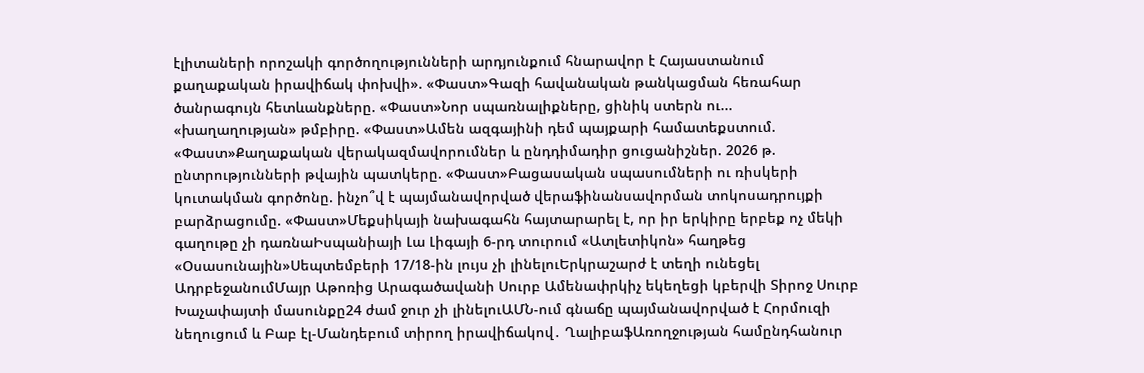էլիտաների որոշակի գործողությունների արդյունքում հնարավոր է Հայաստանում քաղաքական իրավիճակ փոխվի». «Փաստ»Գազի հավանական թանկացման հեռահար ծանրագույն հետևանքները. «Փաստ»Նոր սպառնալիքները, ցինիկ ստերն ու... «խաղաղության» թմբիրը. «Փաստ»Ամեն ազգայինի դեմ պայքարի համատեքստում. «Փաստ»Քաղաքական վերակազմավորումներ և ընդդիմադիր ցուցանիշներ. 2026 թ. ընտրությունների թվային պատկերը. «Փաստ»Բացասական սպասումների ու ռիսկերի կուտակման գործոնը. ինչո՞վ է պայմանավորված վերաֆինանսավորման տոկոսադրույքի բարձրացումը. «Փաստ»Մեքսիկայի նախագահն հայտարարել է, որ իր երկիրը երբեք ոչ մեկի գաղութը չի դառնաԻսպանիայի Լա Լիգայի 6-րդ տուրում «Ատլետիկոն» հաղթեց «Օսասունային»Սեպտեմբերի 17/18-ին լույս չի լինելուԵրկրաշարժ է տեղի ունեցել ԱդրբեջանումՄայր Աթոռից Արագածավանի Սուրբ Ամենափրկիչ եկեղեցի կբերվի Տիրոջ Սուրբ Խաչափայտի մասունքը24 ժամ ջուր չի լինելուԱՄՆ-ում գնաճը պայմանավորված է Հորմուզի նեղուցում և Բաբ էլ-Մանդեբում տիրող իրավիճակով․ ՂալիբաֆԱռողջության համընդհանուր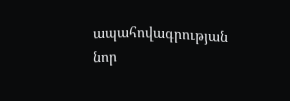ապահովագրության նոր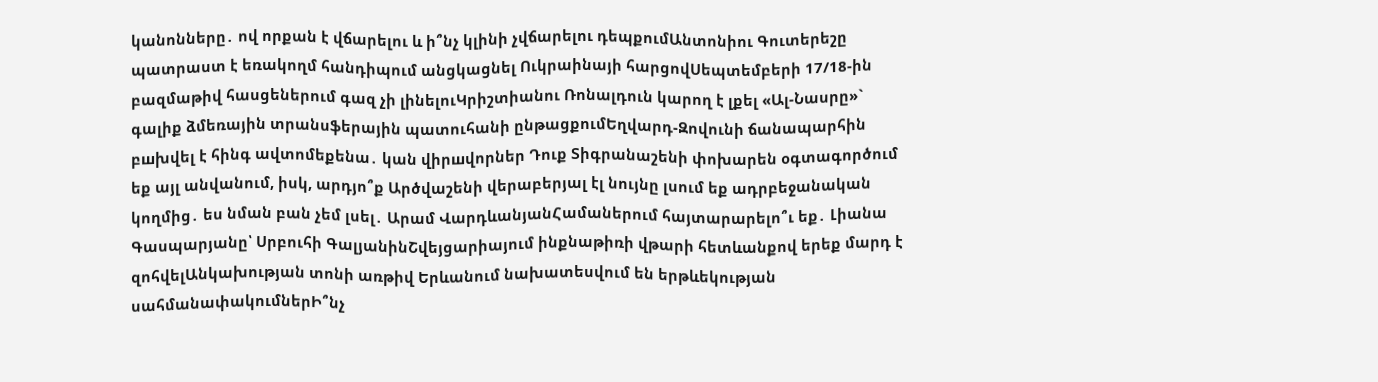կանոնները․ ով որքան է վճարելու և ի՞նչ կլինի չվճարելու դեպքումԱնտոնիու Գուտերեշը պատրաստ է եռակողմ հանդիպում անցկացնել Ուկրաինայի հարցովՍեպտեմբերի 17/18-ին բազմաթիվ հասցեներում գազ չի լինելուԿրիշտիանու Ռոնալդուն կարող է լքել «Ալ-Նասրը»` գալիք ձմեռային տրանսֆերային պատուհանի ընթացքումԵղվարդ-Զովունի ճանապարհին բшխվել է հինգ ավտոմեքենա․ կան վիրшվորներ Դուք Տիգրանաշենի փոխարեն օգտագործում եք այլ անվանում, իսկ, արդյո՞ք Արծվաշենի վերաբերյալ էլ նույնը լսում եք ադրբեջանական կողմից․ ես նման բան չեմ լսել․ Արամ ՎարդևանյանՀամաներում հայտարարելո՞ւ եք․ Լիանա Գասպարյանը՝ Սրբուհի ԳալյանինՇվեյցարիայում ինքնաթիռի վթարի հետևանքով երեք մարդ է զոհվելԱնկախության տոնի առթիվ Երևանում նախատեսվում են երթևեկության սահմանափակումներԻ՞նչ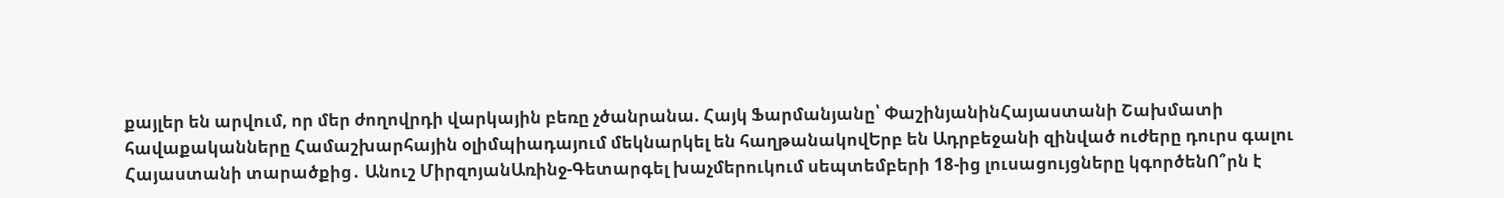քայլեր են արվում, որ մեր ժողովրդի վարկային բեռը չծանրանա. Հայկ Ֆարմանյանը՝ ՓաշինյանինՀայաստանի Շախմատի հավաքականները Համաշխարհային օլիմպիադայում մեկնարկել են հաղթանակովԵրբ են Ադրբեջանի զինված ուժերը դուրս գալու Հայաստանի տարածքից․ Անուշ ՄիրզոյանԱռինջ-Գետարգել խաչմերուկում սեպտեմբերի 18-ից լուսացույցները կգործենՈ՞րն է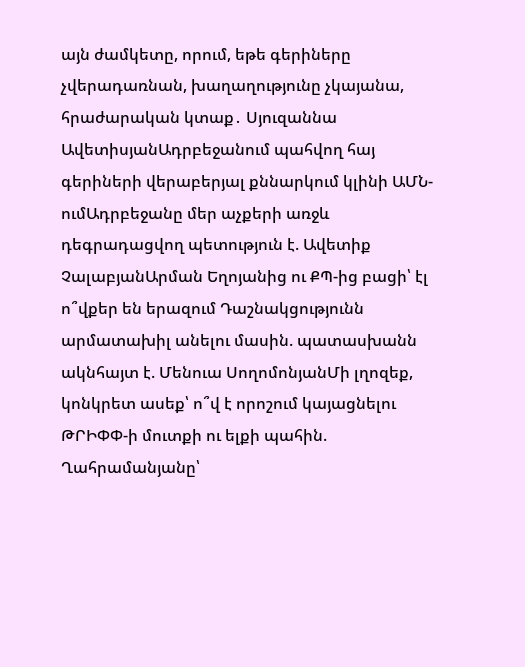այն ժամկետը, որում, եթե գերիները չվերադառնան, խաղաղությունը չկայանա, հրաժարական կտաք․ Սյուզաննա ԱվետիսյանԱդրբեջանում պահվող հայ գերիների վերաբերյալ քննարկում կլինի ԱՄՆ-ումԱդրբեջանը մեր աչքերի առջև դեգրադացվող պետություն է. Ավետիք ՉալաբյանԱրման Եղոյանից ու ՔՊ-ից բացի՝ էլ ո՞վքեր են երազում Դաշնակցությունն արմատախիլ անելու մասին. պատասխանն ակնհայտ է. Մենուա ՍողոմոնյանՄի լղոզեք, կոնկրետ ասեք՝ ո՞վ է որոշում կայացնելու ԹՐԻՓՓ-ի մուտքի ու ելքի պահին. Ղահրամանյանը՝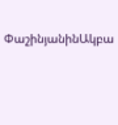ՓաշինյանինԱկբա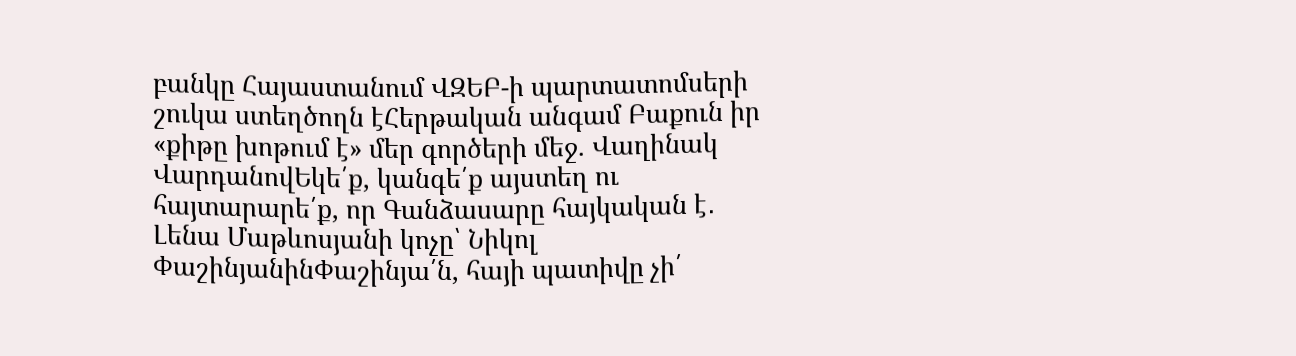բանկը Հայաստանում ՎԶԵԲ-ի պարտատոմսերի շուկա ստեղծողն էՀերթական անգամ Բաքուն իր «քիթը խոթում է» մեր գործերի մեջ. Վաղինակ ՎարդանովԵկե՛ք, կանգե՛ք այստեղ ու հայտարարե՛ք, որ Գանձասարը հայկական է․ Լենա Մաթևոսյանի կոչը՝ Նիկոլ ՓաշինյանինՓաշինյա՛ն, հայի պատիվը չի՛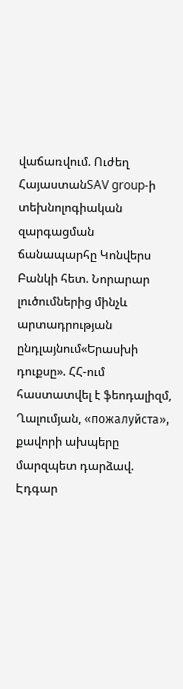վաճառվում. Ուժեղ ՀայաստանSAV group-ի տեխնոլոգիական զարգացման ճանապարհը Կոնվերս Բանկի հետ. Նորարար լուծումներից մինչև արտադրության ընդլայնում«Երասխի դուքսը». ՀՀ-ում հաստատվել է ֆեոդալիզմ, Ղալումյան, «пожалуйста», քավորի ախպերը մարզպետ դարձավ. Էդգար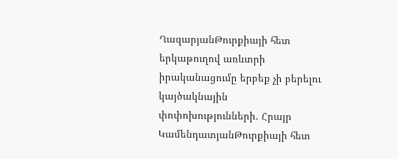ՂազարյանԹուրքիայի հետ երկաթուղով առևտրի իրականացումը երբեք չի բերելու կայծակնային փոփոխությունների. Հրայր ԿամենդատյանԹուրքիայի հետ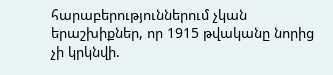հարաբերություններում չկան երաշխիքներ, որ 1915 թվականը նորից չի կրկնվի.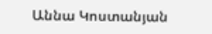Աննա Կոստանյան